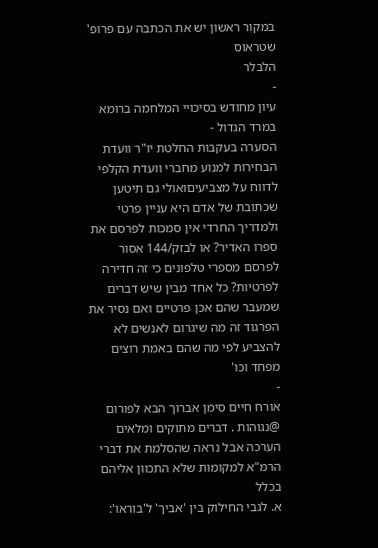במקור ראשון יש את הכתבה עם פרופ' שטראוס
הלבלר
-
עיון מחודש בסיכויי המלחמה ברומא במרד הגדול -
הסערה בעקבות החלטת יו"ר וועדת הבחירות למנוע מחברי וועדת הקלפי לדווח על מצביעיםואולי גם תיטען שכתובת של אדם היא עניין פרטי ולמדריך החרדי אין סמכות לפרסם את ספרו האדיר? או לבזק/144 אסור לפרסם מספרי טלפונים כי זה חדירה לפרטיות? כל אחד מבין שיש דברים שמעבר שהם אכן פרטיים ואם נסיר את הפרגוד זה מה שיגרום לאנשים לא להצביע לפי מה שהם באמת רוצים מפחד וכו'
-
אורח חיים סימן אברוך הבא לפורום @נגוהות . דברים מתוקים ומלאים הערכה אבל נראה שהסלמת את דברי הרמ"א למקומות שלא התכוון אליהם בכלל
א. לגבי החילוק בין 'אביך' ל'בוראו':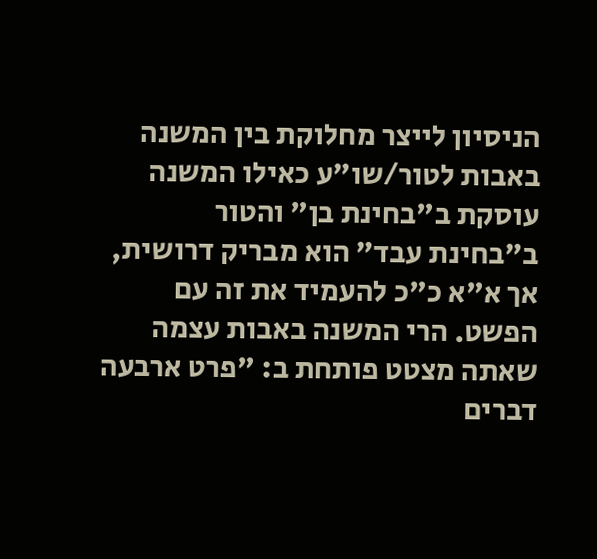הניסיון לייצר מחלוקת בין המשנה באבות לטור/שו"ע כאילו המשנה עוסקת ב"בחינת בן" והטור ב"בחינת עבד" הוא מבריק דרושית, אך א"א כ"כ להעמיד את זה עם הפשט. הרי המשנה באבות עצמה שאתה מצטט פותחת ב: "פרט ארבעה דברים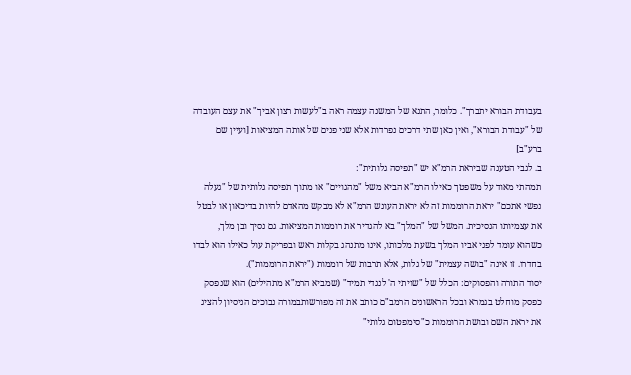בעבודת הבורא יתברך". כלומר, התנא של המשנה עצמה ראה ב"לעשות רצון אביך" את עצם העובדה של "עבודת הבורא", ואין כאן שתי דרכים נפרדות אלא שני פנים של אותה המציאות [ועיין שם ברע"ב]
ב. לגבי הטענה שביראת הרמ"א יש "תפיסה גלותית":
תמהתי מאוד על משפטך כאילו הרמ"א הביא משל "מהגויים" או מתוך תפיסה גלותית של "געלה נפשי אתכם" יראת הרוממות זה לא יראת העונש הרמ"א לא מבקש מהאדם להיות בדיכאון או לבטל את עצמיותו הנסיכית. המשל של "המלך" בא להגדיר את רוממות המציאות. גם נסיך ובן מלך, כשהוא עומד לפני אביו המלך בשעת מלכותו, אינו מתנהג בקלות ראש ובפריקת עול כאילו הוא לבדו בחדרו. זו אינה "בושה עצמית" של גלות, אלא תרבות של רוממות ("יראת הרוממות").
יסוד התורה והפסוקים: הכלל של "שויתי ה' לנגדי תמיד" (שמביא הרמ"א מתהילים) הוא שנפסק כפסק מוחלט בגמרא ובכל הראשונים הרמב"ם כותב את זה מפורשותבמורה נבוכים הניסיון להציג את יראת השם ובושת הרוממות כ"סימפטום גלותי"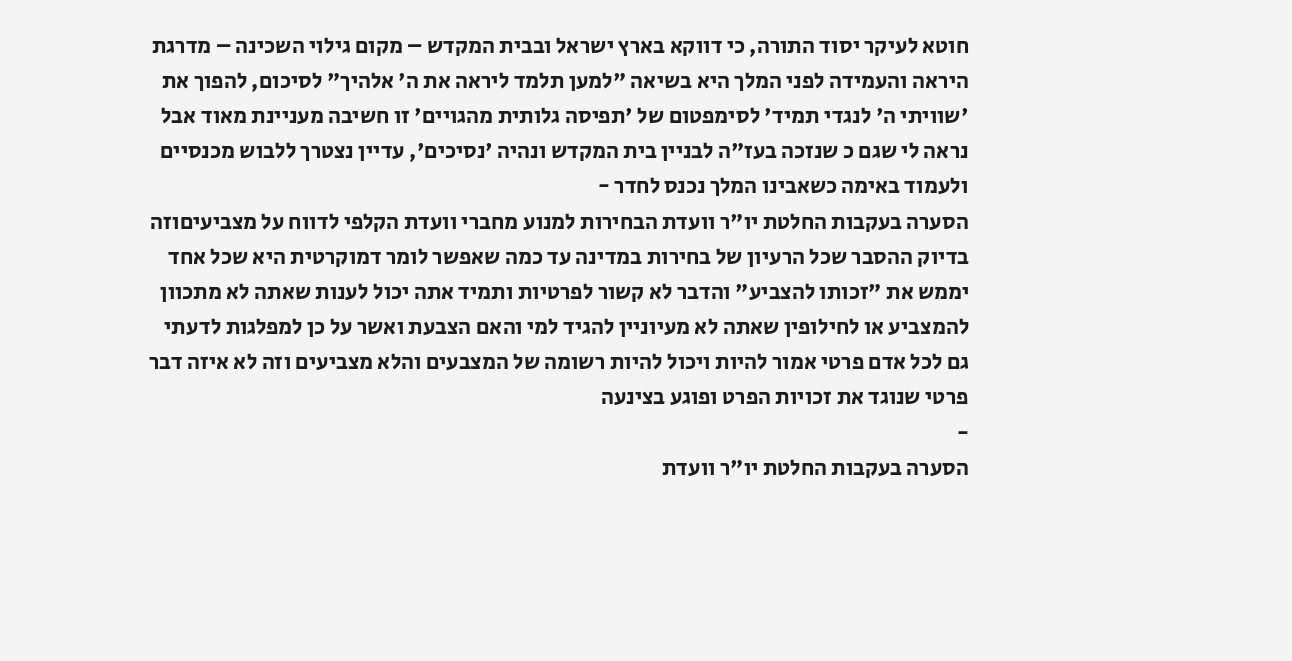חוטא לעיקר יסוד התורה, כי דווקא בארץ ישראל ובבית המקדש – מקום גילוי השכינה – מדרגת היראה והעמידה לפני המלך היא בשיאה "למען תלמד ליראה את ה' אלהיך" לסיכום, להפוך את 'שוויתי ה' לנגדי תמיד' לסימפטום של 'תפיסה גלותית מהגויים' זו חשיבה מעניינת מאוד אבל נראה לי שגם כ שנזכה בעז"ה לבניין בית המקדש ונהיה 'נסיכים', עדיין נצטרך ללבוש מכנסיים ולעמוד באימה כשאבינו המלך נכנס לחדר -
הסערה בעקבות החלטת יו"ר וועדת הבחירות למנוע מחברי וועדת הקלפי לדווח על מצביעיםוזה בדיוק ההסבר שכל הרעיון של בחירות במדינה עד כמה שאפשר לומר דמוקרטית היא שכל אחד יממש את "זכותו להצביע" והדבר לא קשור לפרטיות ותמיד אתה יכול לענות שאתה לא מתכוון להמצביע או לחילופין שאתה לא מעיוניין להגיד למי והאם הצבעת ואשר על כן למפלגות לדעתי גם לכל אדם פרטי אמור להיות ויכול להיות רשומה של המצבעים והלא מצביעים וזה לא איזה דבר פרטי שנוגד את זכויות הפרט ופוגע בצינעה
-
הסערה בעקבות החלטת יו"ר וועדת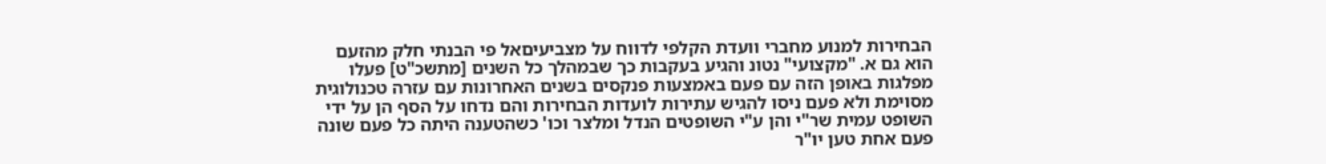הבחירות למנוע מחברי וועדת הקלפי לדווח על מצביעיםאל פי הבנתי חלק מהזעם הוא גם א. "מקצועי" נטונ והגיע בעקבות כך שבמהלך כל השנים [מתשכ"ט] פעלו מפלגות באופן הזה עם פעם באמצעות פנקסים בשנים האחרונות עם עזרה טכנולוגית מסוימת ולא פעם ניסו להגיש עתירות לועדות הבחירות והם נדחו על הסף הן על ידי השופט עמית שר"י והן ע"י השופטים הנדל ומלצר וכו' כשהטענה היתה כל פעם שונה פעם אחת טען יו"ר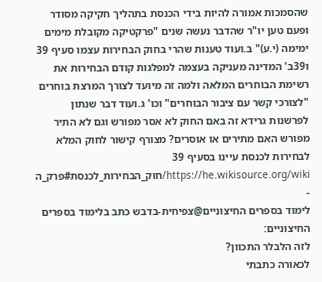שהסמכות אמורה להיות בידי הכנסת בתהליך חקיקה מסודר ופעם טען יו"ר שהדבר נעשה שנים "פרקטיקה מקובלת מימים ימימה (י.ע)" ב.ועוד טענות שהרי בחוק הבחירות עצמו סעיף 39 ו39ב' המדינה מעניקה בעצמה למפלגות קודם הבחירות את רשימת הבוחרים המלאה ולמה זה מיועד לצורך המרצת בוחרים "לצורכי קשר עם ציבור הבוחרים" וכו' ג.ועוד דבר שנתון לפרשנות גרידא זה באם החוק לא אסר מפורש וגם לא התיר מפורש האם מתירים או אוסרים? מצורף קישור לחוק המלא לבחירות לכנסת עיינו בסעיף 39 https://he.wikisource.org/wiki/חוק_הבחירות_לכנסת#פרק_ה
-
לימוד בספרים החיצוניים@צפיחית-בדבש כתב בלימוד בספרים החיצוניים:
לזה הלבלר התכוון?
לכאורה כתבתי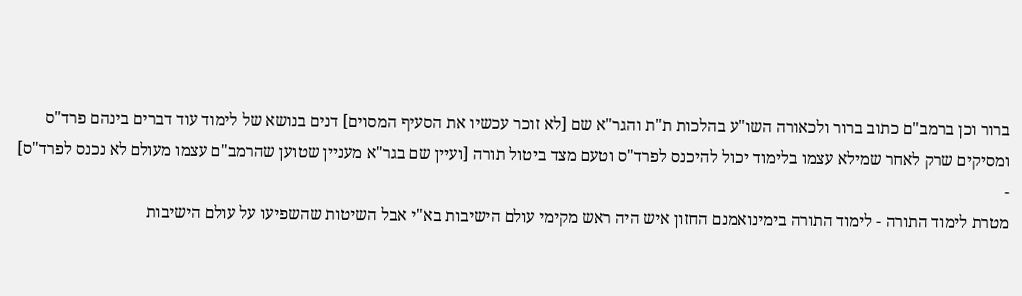ברור וכן ברמב"ם כתוב ברור ולכאורה השו"ע בהלכות ת"ת והגר"א שם [לא זוכר עכשיו את הסעיף המסוים] דנים בנושא של לימוד עוד דברים בינהם פרד"ס ומסיקים שרק לאחר שמילא עצמו בלימוד יכול להיכנס לפרד"ס וטעם מצד ביטול תורה [ועיין שם בגר"א מעניין שטוען שהרמב"ם עצמו מעולם לא נכנס לפרד"ס]
-
מטרת לימוד התורה - לימוד התורה בימינואמנם החזון איש היה ראש מקימי עולם הישיבות בא"י אבל השיטות שהשפיעו על עולם הישיבות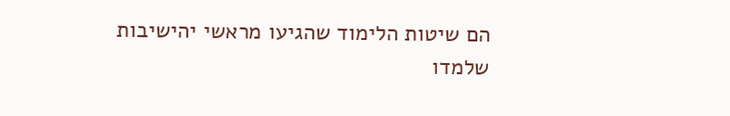הם שיטות הלימוד שהגיעו מראשי יהישיבות שלמדו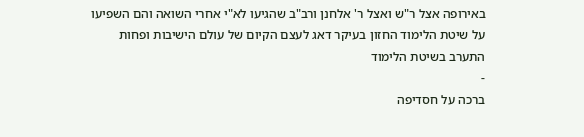באירופה אצל ר"ש ואצל ר' אלחנן ורב"ב שהגיעו לא"י אחרי השואה והם השפיעו על שיטת הלימוד החזון בעיקר דאג לעצם הקיום של עולם הישיבות ופחות התערב בשיטת הלימוד
-
ברכה על חסדיפה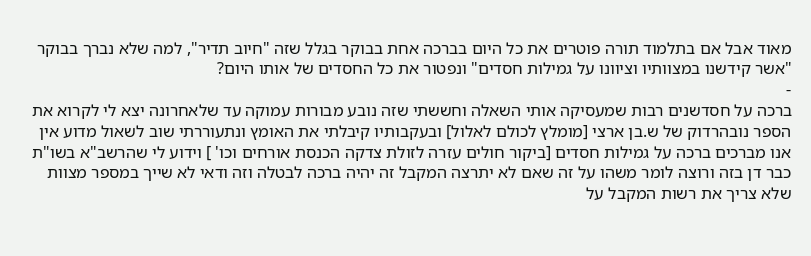מאוד אבל אם בתלמוד תורה פוטרים את כל היום בברכה אחת בבוקר בגלל שזה "חיוב תדיר", למה שלא נברך בבוקר "אשר קידשנו במצוותיו וציוונו על גמילות חסדים" ונפטור את כל החסדים של אותו היום?
-
ברכה על חסדשנים רבות שמעסיקה אותי השאלה וחששתי שזה נובע מבורות עמוקה עד שלאחרונה יצא לי לקרוא את הספר נובהרדוק של ש.בן ארצי [מומלץ לכולם לאלול] ובעקבותיו קיבלתי את האומץ ונתעוררתי שוב לשאול מדוע אין אנו מברכים ברכה על גמילות חסדים [ביקור חולים עזרה לזולת צדקה הכנסת אורחים וכו' ] וידוע לי שהרשב"א בשו"ת כבר דן בזה ורוצה לומר משהו על זה שאם לא יתרצה המקבל זה יהיה ברכה לבטלה וזה ודאי לא שייך במספר מצוות שלא צריך את רשות המקבל על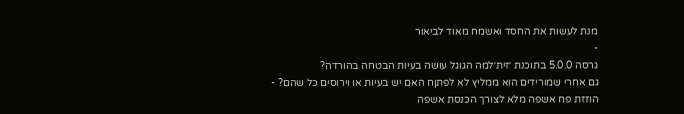מנת לעשות את החסד ואשמח מאוד לביאור
-
גרסה 5.0.0 בתוכנת ׳זית׳למה הגוגל עושה בעיות הבטחה בהורדה?
גם אחרי שמורידים הוא ממליץ לא לפתןח האם יש בעיות או וירוסים כל שהם? -
הוזזת פח אשפה מלא לצורך הכנסת אשפה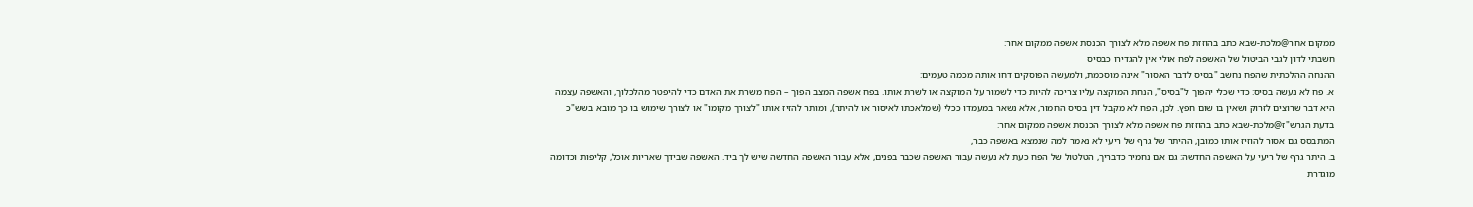ממקום אחר@מלכת-שבא כתב בהוזזת פח אשפה מלא לצורך הכנסת אשפה ממקום אחר:
חשבתי לדון לגבי הביטול של האשפה לפח אולי אין להגדירו כבסיס
ההנחה ההלכתית שהפח נחשב "בסיס לדבר האסור" אינה מוסכמת, ולמעשה הפוסקים דחו אותה מכמה טעמים:
א. פח לא נעשה בסיס: כדי שכלי יהפוך ל"בסיס", הנחת המוקצה עליו צריכה להיות כדי לשמור על המוקצה או לשרת אותו. בפח אשפה המצב הפוך – הפח משרת את האדם כדי להיפטר מהלכלוך, והאשפה עצמה היא דבר שרוצים לזרוק ושאין בו שום חפץ. לכן, הפח לא מקבל דין בסיס החמור, אלא נשאר במעמדו ככלי (שמלאכתו לאיסור או להיתר), ומותר להזיז אותו "לצורך מקומו" או לצורך שימוש בו כך מובא בשש"כ בדעת הגרש"ז@מלכת-שבא כתב בהוזזת פח אשפה מלא לצורך הכנסת אשפה ממקום אחר:
המתבסס גם אסור להוזיז אותו כמובן, ההיתר של גרף של ריעי לא נאמר למה שנמצא באשפה כבר,
ב. היתר גרף של ריעי על האשפה החדשה: גם אם נחמיר כדבריך, הטלטול של הפח כעת לא נעשה עבור האשפה שכבר בפנים, אלא עבור האשפה החדשה שיש לך ביד. האשפה שבידך שאריות אוכל, קליפות וכדומה מוגדרת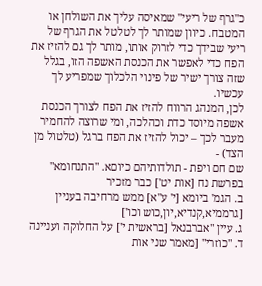כ"גרף של ריעי" שמאיסה עליך את השולחן או המטבח. כיוון שמותר לך לטלטל את הגרף של ריעי שבידך כדי לזרוק אותו, מותר לך גם להזיז את הפח כדי לאפשר את הכנסת האשפה הזו, בגלל שזה צורך ישיר של פינוי הלכלוך שמפריע לך עכשיו.
לכן, המנהג הרווח להזיז את הפח לצורך הכנסת אשפה מיוסד כדת וכהלכה, ומי שרוצה להחמיר מעבר לכך – יכול להזיז את הפח ברגל (טלטול מן הצד) -
שם חם ויפת - תולדותיהם כיוםא. "התנחומא" בפרשת נח [אות יט'] כבר מזכיר
ב. הגמ' ביומא [י' ע"א] ממש מרחיבה בעניין [גרממיא,קנדיא,יון,כוש וכו']
ג. עיין "אברבנאל [בראשית י'] על החלוקה ועניינה
ד. "כוזרי" [מאמר שני אות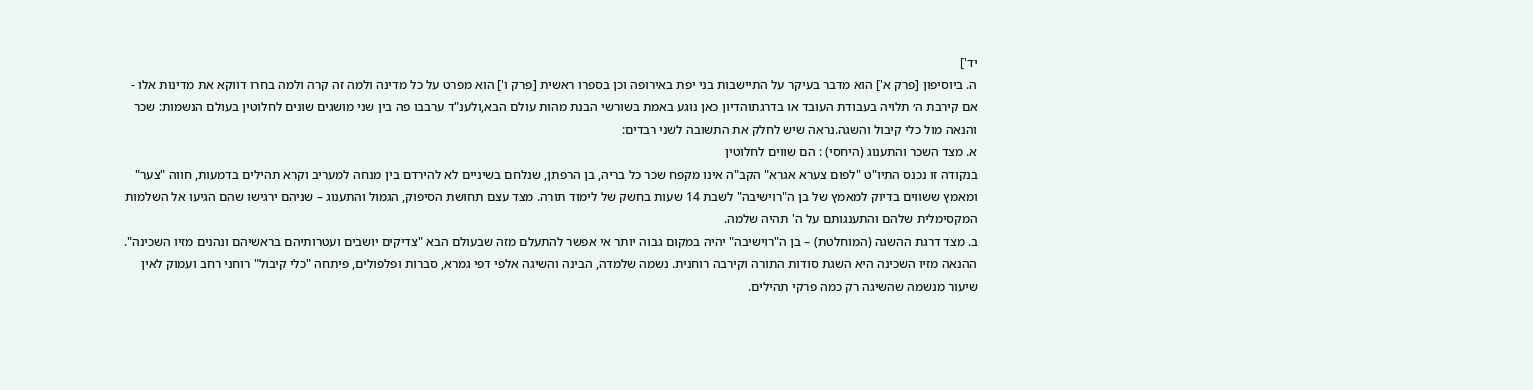יד']
ה. ביוסיפון [פרק א'] הוא מדבר בעיקר על התיישבות בני יפת באירופה וכן בספרו ראשית [פרק ו'] הוא מפרט על כל מדינה ולמה זה קרה ולמה בחרו דווקא את מדינות אלו -
אם קירבת ה׳ תלויה בעבודת העובד או בדרגתוהדיון כאן נוגע באמת בשורשי הבנת מהות עולם הבא,ולענ"ד ערבבו פה בין שני מושגים שונים לחלוטין בעולם הנשמות: שכר והנאה מול כלי קיבול והשגה.נראה שיש לחלק את התשובה לשני רבדים:
א. מצד השכר והתענוג (היחסי) : הם שווים לחלוטין
בנקודה זו נכנס התיו"ט "לפום צערא אגרא" הקב"ה אינו מקפח שכר כל בריה, בן הרפתן, שנלחם בשיניים לא להירדם בין מנחה למעריב וקרא תהילים בדמעות, חווה "צער" ומאמץ ששווים בדיוק למאמץ של בן ה"רוישיבה" לשבת 14 שעות בחשק של לימוד תורה. מצד עצם תחושת הסיפוק, הגמול והתענוג – שניהם ירגישו שהם הגיעו אל השלמות המקסימלית שלהם והתענגותם על ה' תהיה שלמה.
ב. מצד דרגת ההשגה (המוחלטת) – בן ה"רוישיבה" יהיה במקום גבוה יותר אי אפשר להתעלם מזה שבעולם הבא "צדיקים יושבים ועטרותיהם בראשיהם ונהנים מזיו השכינה". ההנאה מזיו השכינה היא השגת סודות התורה וקירבה רוחנית. נשמה שלמדה, הבינה והשיגה אלפי דפי גמרא, סברות ופלפולים, פיתחה "כלי קיבול" רוחני רחב ועמוק לאין שיעור מנשמה שהשיגה רק כמה פרקי תהילים.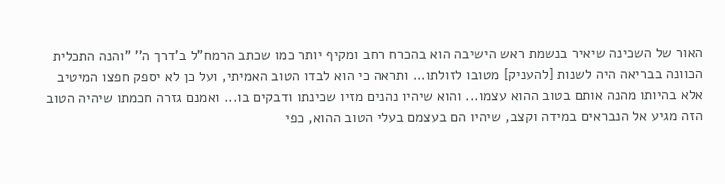האור של השכינה שיאיר בנשמת ראש הישיבה הוא בהכרח רחב ומקיף יותר כמו שכתב הרמח"ל ב'דרך ה'' "והנה התכלית הכוונה בבריאה היה לשנות [להעניק] מטובו לזולתו... ותראה כי הוא לבדו הטוב האמיתי, ועל כן לא יספק חפצו המיטיב אלא בהיותו מהנה אותם בטוב ההוא עצמו... והוא שיהיו נהנים מזיו שכינתו ודבקים בו... ואמנם גזרה חכמתו שיהיה הטוב הזה מגיע אל הנבראים במידה וקצב, שיהיו הם בעצמם בעלי הטוב ההוא, כפי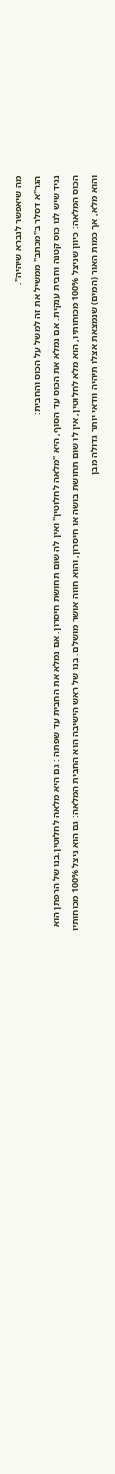מה שיאפשר לנברא שיהיה".
הגר"א דסלר ב"מכתב" ממשיל את זה למשל על הכוס והחבית:
נגיד שיש לנו כוס קטנה וחבית ענקית. אם נמלא את הכוס עד הסוף, היא "מלאה לחלוטין" ואין לה שום תחושת חיסרון. אם נמלא את החבית עד שפתה : גם היא מלאה לחלוטין.בנו של הרפתן הוא הכוס המלאה: כיוון שניצל 100% מכוחותיו, הוא מלא לחלוטין, אין לו שום תחושת בושה או חיסרון, והוא חווה אושר מושלם. בנו של ראש הישיבה הוא החבית המלאה: גם הוא ניצל 100% מכוחותיו והוא מלא, אך כמות האור (המים) שנמצאת אצלו תיהיה וודאי יותר גדולה מבן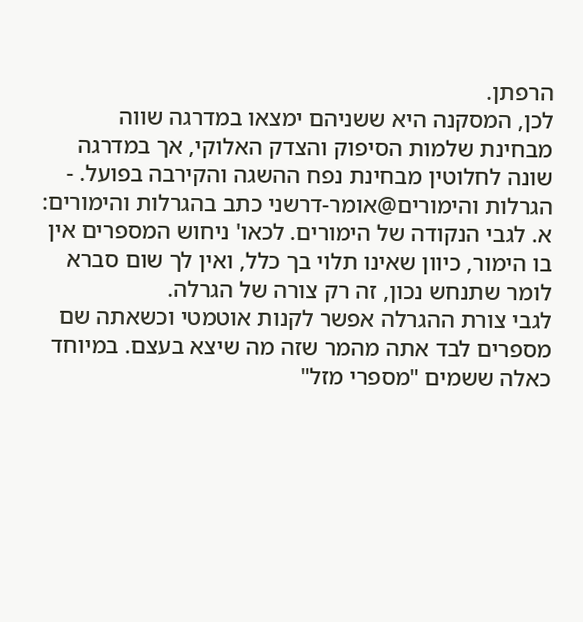הרפתן.
לכן, המסקנה היא ששניהם ימצאו במדרגה שווה מבחינת שלמות הסיפוק והצדק האלוקי, אך במדרגה שונה לחלוטין מבחינת נפח ההשגה והקירבה בפועל. -
הגרלות והימורים@אומר-דרשני כתב בהגרלות והימורים:
א. לגבי הנקודה של הימורים. לכאו' ניחוש המספרים אין בו הימור, כיוון שאינו תלוי בך כלל, ואין לך שום סברא לומר שתנחש נכון, זה רק צורה של הגרלה.
לגבי צורת ההגרלה אפשר לקנות אוטמטי וכשאתה שם מספרים לבד אתה מהמר שזה מה שיצא בעצם. במיוחד כאלה ששמים "מספרי מזל"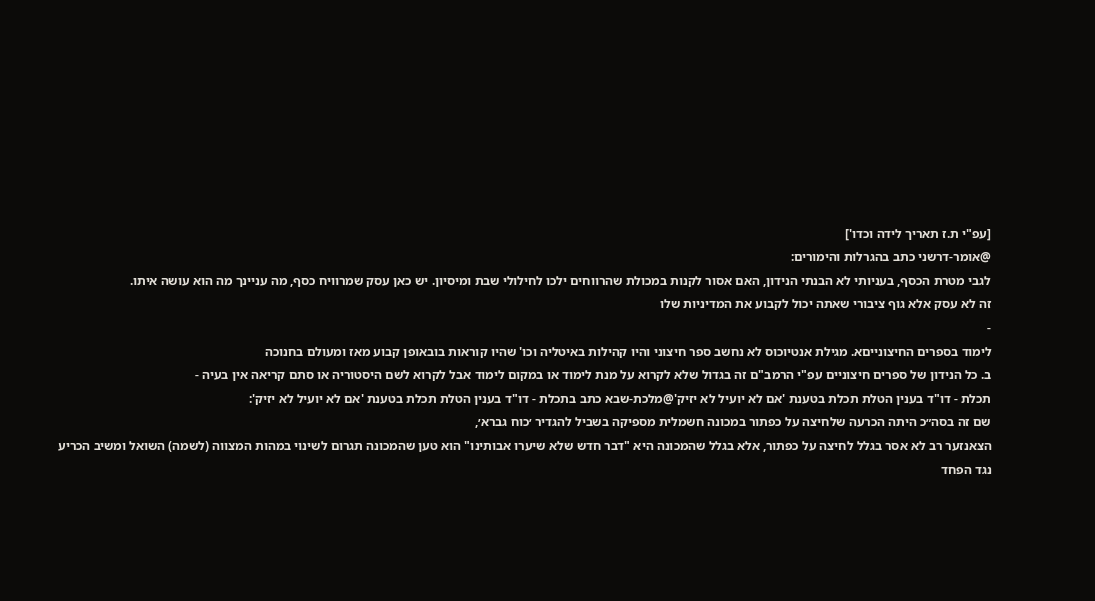[עפ"י ת.ז תאריך לידה וכדו']
@אומר-דרשני כתב בהגרלות והימורים:
לגבי מטרת הכסף, בעניותי לא הבנתי הנידון, האם אסור לקנות במכולת שהרווחים ילכו לחילולי שבת ומיסיון. יש כאן עסק שמרוויח כסף, מה עניינך מה הוא עושה איתו.
זה לא עסק אלא גוף ציבורי שאתה יכול לקבוע את המדיניות שלו
-
לימוד בספרים החיצונייםא. מגילת אנטיוכוס לא נחשב ספר חיצוני והיו קהילות באיטליה וכו' שהיו קוראות בובאופן קבוע מאז ומעולם בחנוכה
ב. כל הנידון של ספרים חיצוניים עפ"י הרמב"ם זה בגדול שלא לקרוא על מנת לימוד או במקום לימוד אבל לקרוא לשם היסטוריה או סתם קריאה אין בעיה -
תכלת - דו"ד בענין הטלת תכלת בטענת 'אם לא יועיל לא יזיק'@מלכת-שבא כתב בתכלת - דו"ד בענין הטלת תכלת בטענת 'אם לא יועיל לא יזיק':
שם זה בסה״כ היתה הכרעה שלחיצה על כפתור במכונה חשמלית מספיקה בשביל להגדיר ׳כוח גברא׳,
הצאנזער רב לא אסר בגלל לחיצה על כפתור, אלא בגלל שהמכונה היא "דבר חדש שלא שיערו אבותינו" הוא טען שהמכונה תגרום לשינוי במהות המצווה (לשמה) השואל ומשיב הכריע נגד הפחד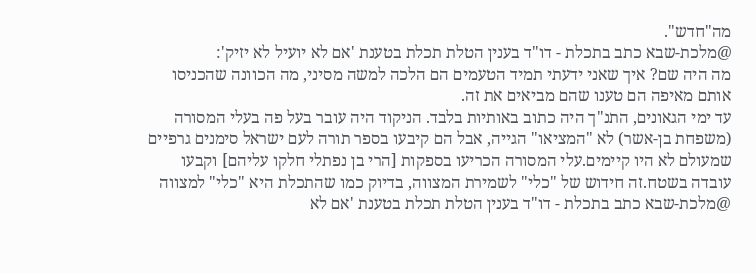מה"חדש".
@מלכת-שבא כתב בתכלת - דו"ד בענין הטלת תכלת בטענת 'אם לא יועיל לא יזיק':
מה היה שם? איך שאני ידעתי תמיד הטעמים הם הלכה למשה מסיני, מה הכוונה שהכניסו אותם מאיפה הם טענו שהם מביאים את זה.
עד ימי הגאונים, התנ"ך היה כתוב באותיות בלבד. הניקוד היה עובר בעל פה בעלי המסורה (משפחת בן-אשר) לא "המציאו" הגייה, אבל הם קיבעו בספר תורה לעם ישראל סימנים גרפיים שמעולם לא היו קיימים.עלי המסורה הכריעו בספקות [הרי בן נפתלי חלקו עליהם] וקבעו עובדה בשטח.זה חידוש של "כלי" לשמירת המצווה, בדיוק כמו שהתכלת היא "כלי" למצווה
@מלכת-שבא כתב בתכלת - דו"ד בענין הטלת תכלת בטענת 'אם לא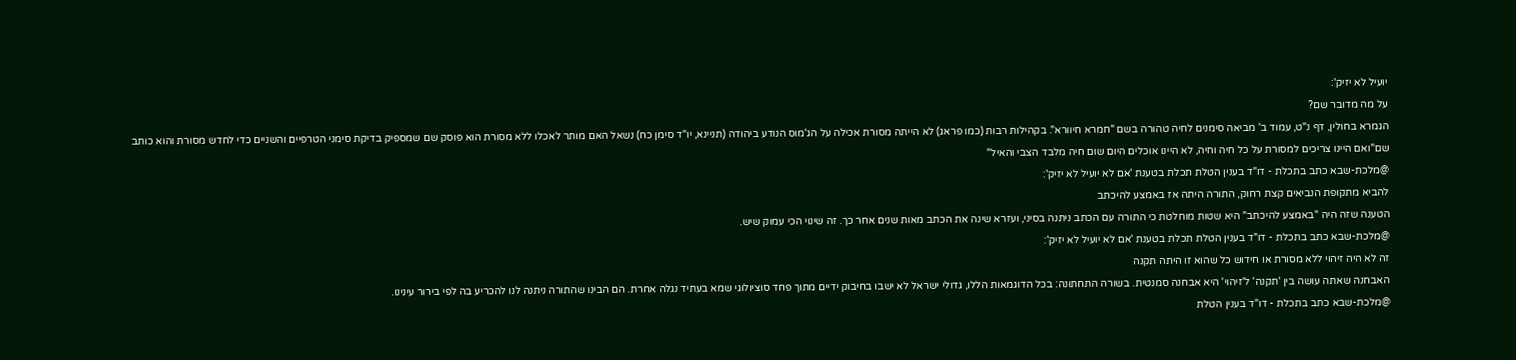יועיל לא יזיק':
על מה מדובר שם?
הגמרא בחולין, דף נ"ט, עמוד ב' מביאה סימנים לחיה טהורה בשם "חמרא חיוורא". בקהילות רבות (כמו פראג) לא הייתה מסורת אכילה על הג'מוס הנודע ביהודה (תניינא, יו"ד סימן כח) נשאל האם מותר לאכלו ללא מסורת הוא פוסק שם שמספיק בדיקת סימני הטרפיים והשניים כדי לחדש מסורת והוא כותב שם"ואם היינו צריכים למסורת על כל חיה וחיה, לא היינו אוכלים היום שום חיה מלבד הצבי והאיל"
@מלכת-שבא כתב בתכלת - דו"ד בענין הטלת תכלת בטענת 'אם לא יועיל לא יזיק':
להביא מתקופת הנביאים קצת רחוק, התורה היתה אז באמצע להיכתב
הטענה שזה היה "באמצע להיכתב" היא שטות מוחלטת כי התורה עם הכתב ניתנה בסיני, ועזרא שינה את הכתב מאות שנים אחר כך. זה שינוי הכי עמוק שיש.
@מלכת-שבא כתב בתכלת - דו"ד בענין הטלת תכלת בטענת 'אם לא יועיל לא יזיק':
זה לא היה זיהוי ללא מסורת או חידוש כל שהוא זו היתה תקנה
האבחנה שאתה עושה בין 'תקנה' ל'זיהוי' היא אבחנה סמנטית. בשורה התחתונה: בכל הדוגמאות הללו, גדולי ישראל לא ישבו בחיבוק ידיים מתוך פחד סוציולוגי שמא בעתיד נגלה אחרת. הם הבינו שהתורה ניתנה לנו להכריע בה לפי בירור עינינו.
@מלכת-שבא כתב בתכלת - דו"ד בענין הטלת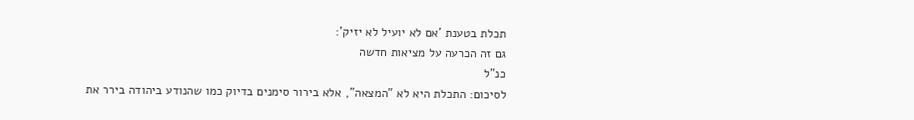תכלת בטענת 'אם לא יועיל לא יזיק':
גם זה הכרעה על מציאות חדשה
כנ"ל
לסיכום: התכלת היא לא "המצאה", אלא בירור סימנים בדיוק כמו שהנודע ביהודה בירר את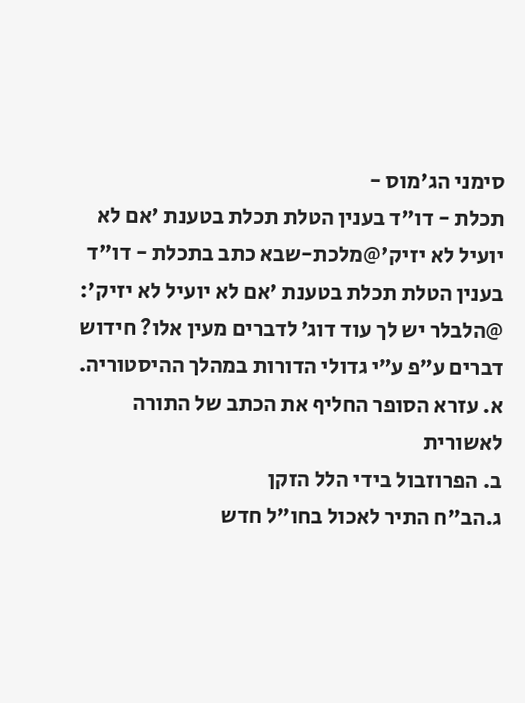סימני הג'מוס -
תכלת - דו"ד בענין הטלת תכלת בטענת 'אם לא יועיל לא יזיק'@מלכת-שבא כתב בתכלת - דו"ד בענין הטלת תכלת בטענת 'אם לא יועיל לא יזיק':
@הלבלר יש לך עוד דוג׳ לדברים מעין אלו? חידוש דברים ע״פ ע״י גדולי הדורות במהלך ההיסטוריה.
א. עזרא הסופר החליף את הכתב של התורה לאשורית
ב. הפרוזבול בידי הלל הזקן
ג.הב"ח התיר לאכול בחו"ל חדש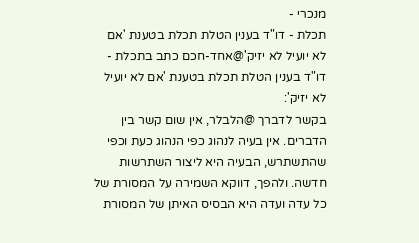מנכרי -
תכלת - דו"ד בענין הטלת תכלת בטענת 'אם לא יועיל לא יזיק'@אחד-חכם כתב בתכלת - דו"ד בענין הטלת תכלת בטענת 'אם לא יועיל לא יזיק':
בקשר לדברך @הלבלר, אין שום קשר בין הדברים. אין בעיה לנהוג כפי הנהוג כעת וכפי שהתשתרש, הבעיה היא ליצור השתרשות חדשה. ולהפך, דווקא השמירה על המסורת של כל עדה ועדה היא הבסיס האיתן של המסורת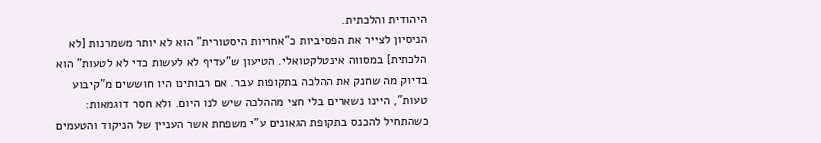היהודית והלכתית.
הניסיון לצייר את הפסיביות כ"אחריות היסטורית" הוא לא יותר משמרנות [לא הלכתית] במסווה אינטלקטואלי. הטיעון ש"עדיף לא לעשות כדי לא לטעות" הוא בדיוק מה שחנק את ההלכה בתקופות עבר. אם רבותינו היו חוששים מ"קיבוע טעות", היינו נשארים בלי חצי מההלכה שיש לנו היום. ולא חסר דוגמאות:
כשהתחיל להכנס בתקופת הגאונים ע"י משפחת אשר העניין של הניקוד והטעמים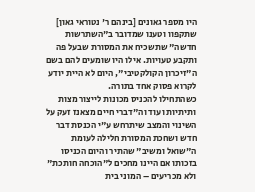היו מספר גאונים [בינהם ר' נטוראי גאון] שתקפוו וטענו שמדובר ב"השתרשות חדשה" שתשכיח את המסורת שבעל פה ותקבע טעויות. אילו היו שומעים להם בשם ה"זיכרון הקולקטיבי", היום לא היית יודע לקרוא פסוק אחד בתורה.
כשהתחילו להכניס מכונות לייצור מצות ותיתיות ועוד וה"דברי חיים מצאנז זעק על השינוי והמצב שיתרחש ע"י הכנסת דבר חדש ושחכת המסורת חלילה לעומת ה"שואל ומשיב" שהתיר והיום הכניסו בזכותו אם היינו מחכים ל"הוכחה חותכת" ולא מכריעים – המוני בית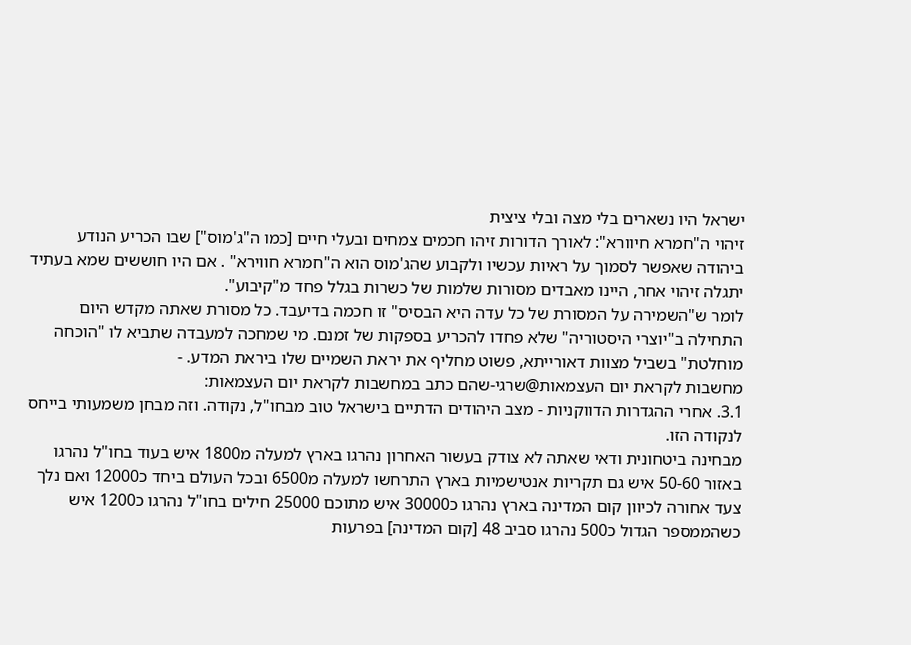ישראל היו נשארים בלי מצה ובלי ציצית
זיהוי ה"חמרא חיוורא": לאורך הדורות זיהו חכמים צמחים ובעלי חיים [כמו ה"ג'מוס"] שבו הכריע הנודע ביהודה שאפשר לסמוך על ראיות עכשיו ולקבוע שהג'מוס הוא ה"חמרא חווירא" . אם היו חוששים שמא בעתיד יתגלה זיהוי אחר, היינו מאבדים מסורות שלמות של כשרות בגלל פחד מ"קיבוע".
לומר ש"השמירה על המסורת של כל עדה היא הבסיס" זו חכמה בדיעבד. כל מסורת שאתה מקדש היום התחילה ב"יוצרי היסטוריה" שלא פחדו להכריע בספקות של זמנם. מי שמחכה למעבדה שתביא לו "הוכחה מוחלטת" בשביל מצוות דאורייתא, פשוט מחליף את יראת השמיים שלו ביראת המדע. -
מחשבות לקראת יום העצמאות@שרגי-שהם כתב במחשבות לקראת יום העצמאות:
3.1. אחרי ההגדרות הדווקניות - מצב היהודים הדתיים בישראל טוב מבחו"ל, נקודה. וזה מבחן משמעותי בייחס לנקודה הזו.
מבחינה ביטחונית ודאי שאתה לא צודק בעשור האחרון נהרגו בארץ למעלה מ1800 איש בעוד בחו"ל נהרגו באזור 50-60 איש גם תקריות אנטישמיות בארץ התרחשו למעלה מ6500 ובכל העולם ביחד כ12000 ואם נלך צעד אחורה לכיוון קום המדינה בארץ נהרגו כ30000 איש מתוכם 25000 חילים בחו"ל נהרגו כ1200 איש כשהממספר הגדול כ500 נהרגו סביב 48 [קום המדינה] בפרעות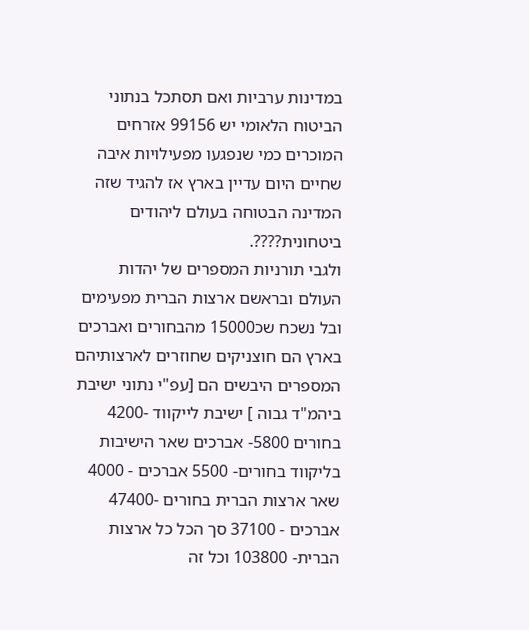במדינות ערביות ואם תסתכל בנתוני הביטוח הלאומי יש 99156 אזרחים המוכרים כמי שנפגעו מפעילויות איבה שחיים היום עדיין בארץ אז להגיד שזה המדינה הבטוחה בעולם ליהודים ביטחונית????.
ולגבי תורניות המספרים של יהדות העולם ובראשם ארצות הברית מפעימים ובל נשכח שכ15000 מהבחורים ואברכים בארץ הם חוצניקים שחוזרים לארצותיהם המספרים היבשים הם [עפ"י נתוני ישיבת ביהמ"ד גבוה ] ישיבת לייקווד -4200 בחורים 5800- אברכים שאר הישיבות בליקווד בחורים- 5500 אברכים - 4000 שאר ארצות הברית בחורים -47400 אברכים - 37100 סך הכל כל ארצות הברית- 103800 וכל זה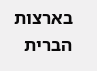בארצות הברית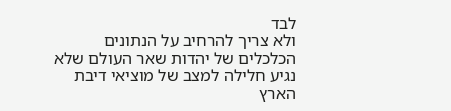לבד
ולא צריך להרחיב על הנתונים הכלכלים של יהדות שאר העולם שלא נגיע חלילה למצב של מוציאי דיבת הארץ